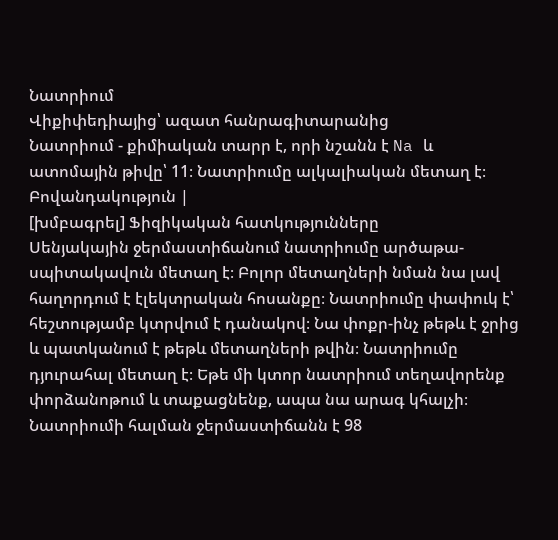Նատրիում
Վիքիփեդիայից՝ ազատ հանրագիտարանից
Նատրիում - քիմիական տարր է, որի նշանն է Na և ատոմային թիվը՝ 11։ Նատրիումը ալկալիական մետաղ է։
Բովանդակություն |
[խմբագրել] Ֆիզիկական հատկությունները
Սենյակային ջերմաստիճանում նատրիումը արծաթա-սպիտակավուն մետաղ է։ Բոլոր մետաղների նման նա լավ հաղորդում է էլեկտրական հոսանքը։ Նատրիումը փափուկ է՝ հեշտությամբ կտրվում է դանակով։ Նա փոքր-ինչ թեթև է ջրից և պատկանում է թեթև մետաղների թվին։ Նատրիումը դյուրահալ մետաղ է։ Եթե մի կտոր նատրիում տեղավորենք փորձանոթում և տաքացնենք, ապա նա արագ կհալչի։ Նատրիումի հալման ջերմաստիճանն է 98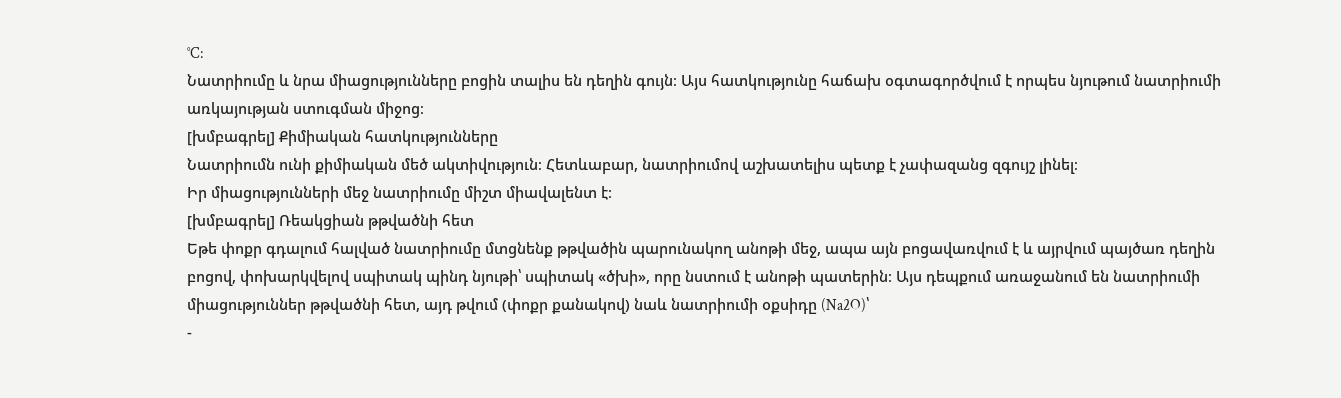°C:
Նատրիումը և նրա միացությունները բոցին տալիս են դեղին գույն։ Այս հատկությունը հաճախ օգտագործվում է որպես նյութում նատրիումի առկայության ստուգման միջոց։
[խմբագրել] Քիմիական հատկությունները
Նատրիումն ունի քիմիական մեծ ակտիվություն։ Հետևաբար, նատրիումով աշխատելիս պետք է չափազանց զգույշ լինել։
Իր միացությունների մեջ նատրիումը միշտ միավալենտ է։
[խմբագրել] Ռեակցիան թթվածնի հետ
Եթե փոքր գդալում հալված նատրիումը մտցնենք թթվածին պարունակող անոթի մեջ, ապա այն բոցավառվում է և այրվում պայծառ դեղին բոցով, փոխարկվելով սպիտակ պինդ նյութի՝ սպիտակ «ծխի», որը նստում է անոթի պատերին։ Այս դեպքում առաջանում են նատրիումի միացություններ թթվածնի հետ, այդ թվում (փոքր քանակով) նաև նատրիումի օքսիդը (Na2O)՝
-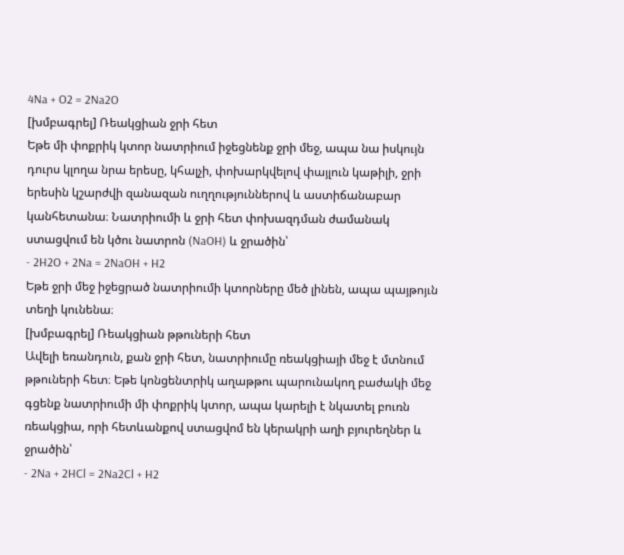4Na + O2 = 2Na2O
[խմբագրել] Ռեակցիան ջրի հետ
Եթե մի փոքրիկ կտոր նատրիում իջեցնենք ջրի մեջ, ապա նա իսկույն դուրս կլողա նրա երեսը, կհալչի, փոխարկվելով փայլուն կաթիլի, ջրի երեսին կշարժվի զանազան ուղղություններով և աստիճանաբար կանհետանա։ Նատրիումի և ջրի հետ փոխազդման ժամանակ ստացվում են կծու նատրոն (NaOH) և ջրածին՝
- 2H2O + 2Na = 2NaOH + H2
Եթե ջրի մեջ իջեցրած նատրիումի կտորները մեծ լինեն, ապա պայթոյւն տեղի կունենա։
[խմբագրել] Ռեակցիան թթուների հետ
Ավելի եռանդուն, քան ջրի հետ, նատրիումը ռեակցիայի մեջ է մտնում թթուների հետ։ Եթե կոնցենտրիկ աղաթթու պարունակող բաժակի մեջ գցենք նատրիումի մի փոքրիկ կտոր, ապա կարելի է նկատել բուռն ռեակցիա, որի հետևանքով ստացվոմ են կերակրի աղի բյուրեղներ և ջրածին՝
- 2Na + 2HCl = 2Na2Cl + H2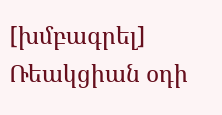[խմբագրել] Ռեակցիան օդի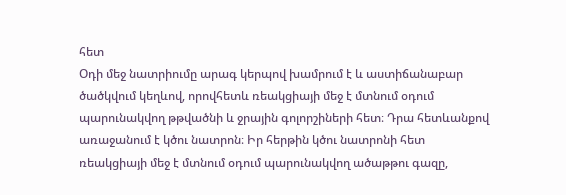հետ
Օդի մեջ նատրիումը արագ կերպով խամրում է և աստիճանաբար ծածկվում կեղևով, որովհետև ռեակցիայի մեջ է մտնում օդում պարունակվող թթվածնի և ջրային գոլորշիների հետ։ Դրա հետևանքով առաջանում է կծու նատրոն։ Իր հերթին կծու նատրոնի հետ ռեակցիայի մեջ է մտնում օդում պարունակվող ածաթթու գազը,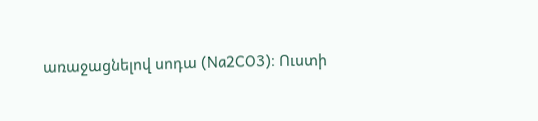առաջացնելով սոդա (Na2CO3)։ Ուստի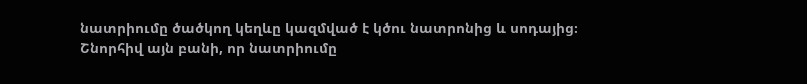նատրիումը ծածկող կեղևը կազմված է կծու նատրոնից և սոդայից։
Շնորհիվ այն բանի, որ նատրիումը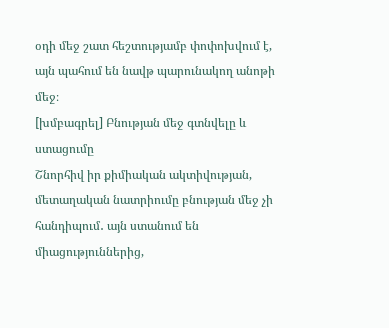օդի մեջ շատ հեշտությամբ փոփոխվում է, այն պահում են նավթ պարունակող անոթի մեջ։
[խմբագրել] Բնության մեջ գտնվելը և ստացումը
Շնորհիվ իր քիմիական ակտիվության, մետաղական նատրիումը բնության մեջ չի հանդիպում․ այն ստանում են միացություններից,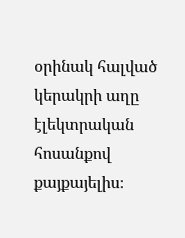օրինակ հալված կերակրի աղը էլեկտրական հոսանքով քայքայելիս։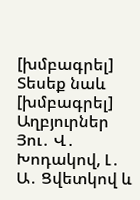[խմբագրել] Տեսեք նաև
[խմբագրել] Աղբյուրներ
Յու․ Վ․ Խոդակով, Լ․ Ա․ Ցվետկով և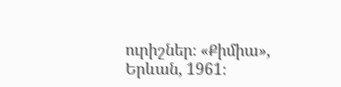ուրիշներ։ «Քիմիա», Երևան, 1961։